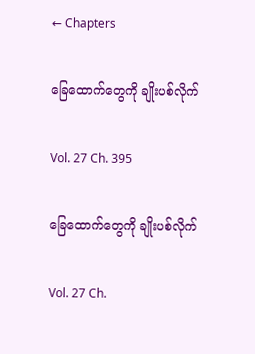← Chapters

ခြေထောက်တွေကို ချိုးပစ်လိုက်

Vol. 27 Ch. 395

ခြေထောက်တွေကို ချိုးပစ်လိုက်

Vol. 27 Ch.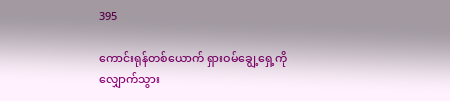395

ကောင်းရုန်တစ်ယောက် ရှားဝမ်ချွေ့ရှေ့ကို လျှောက်သွား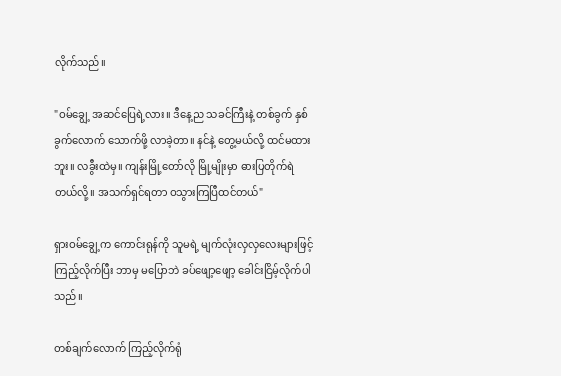လိုက်သည်။

"ဝမ်ချွေ့ အဆင်ပြေရဲ့လား။ ဒီနေ့ည သခင်ကြီးနဲ့ တစ်ခွက် နှစ်ခွက်လောက် သောက်ဖို့ လာခဲ့တာ။ နင်နဲ့ တွေ့မယ်လို့ ထင်မထားဘူး။ လခွီးထဲမှ။ ကျန်းမြို့တော်လို မြို့မျိုးမှာ ဓားပြတိုက်ရဲတယ်လို့။ အသက်ရှင်ရတာ ဝသွားကြပြီထင်တယ်"

ရှားဝမ်ချွေ့က ကောင်းရုန်ကို သူမရဲ့ မျက်လုံးလှလှလေးများဖြင့် ကြည့်လိုက်ပြီး ဘာမှ မပြောဘဲ ခပ်ဖျော့ဖျော့ ခေါင်းငြိမ့်လိုက်ပါသည်။

တစ်ချက်လောက် ကြည့်လိုက်ရုံ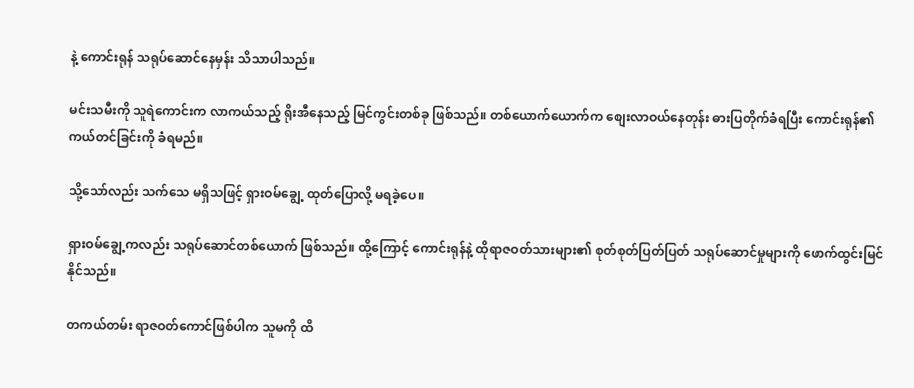နဲ့ ကောင်းရုန် သရုပ်ဆောင်နေမှန်း သိသာပါသည်။

မင်းသမီးကို သူရဲကောင်းက လာကယ်သည့် ရိုးအီနေသည့် မြင်ကွင်းတစ်ခု ဖြစ်သည်။ တစ်ယောက်ယောက်က စျေးလာဝယ်နေတုန်း ဓားပြတိုက်ခံရပြီး ကောင်းရုန်၏ ကယ်တင်ခြင်းကို ခံရမည်။

သို့သော်လည်း သက်သေ မရှိသဖြင့် ရှားဝမ်ချွေ့ ထုတ်ပြောလို့ မရခဲ့ပေ။

ရှားဝမ်ချွေ့ကလည်း သရုပ်ဆောင်တစ်ယောက် ဖြစ်သည်။ ထို့ကြောင့် ကောင်းရုန်နဲ့ ထိုရာဇဝတ်သားများ၏ စုတ်စုတ်ပြတ်ပြတ် သရုပ်ဆောင်မှုများကို ဖောက်ထွင်းမြင်နိုင်သည်။

တကယ်တမ်း ရာဇဝတ်ကောင်ဖြစ်ပါက သူမကို ထိ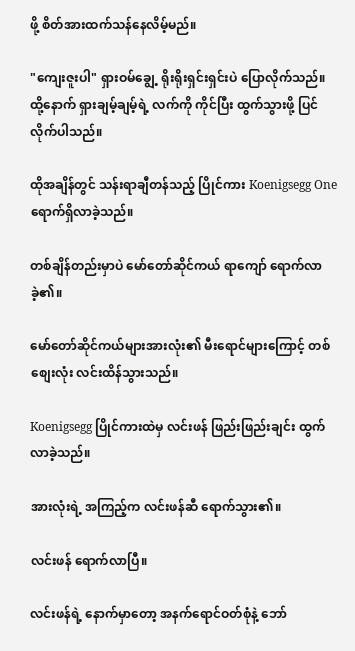ဖို့ စိတ်အားထက်သန်နေလိမ့်မည်။

"ကျေးဇူးပါ" ရှားဝမ်ချွေ့ ရိုးရိုးရှင်းရှင်းပဲ ပြောလိုက်သည်။ ထို့နောက် ရှားချမ့်ချမ့်ရဲ့ လက်ကို ကိုင်ပြီး ထွက်သွားဖို့ ပြင်လိုက်ပါသည်။

ထိုအချိန်တွင် သန်းရာချီတန်သည့် ပြိုင်ကား Koenigsegg One ရောက်ရှိလာခဲ့သည်။

တစ်ချိန်တည်းမှာပဲ မော်တော်ဆိုင်ကယ် ရာကျော် ရောက်လာခဲ့၏။

မော်တော်ဆိုင်ကယ်များအားလုံး၏ မီးရောင်များကြောင့် တစ်စျေးလုံး လင်းထိန်သွားသည်။

Koenigsegg ပြိုင်ကားထဲမှ လင်းဖန် ဖြည်းဖြည်းချင်း ထွက်လာခဲ့သည်။

အားလုံးရဲ့ အကြည့်က လင်းဖန်ဆီ ရောက်သွား၏။

လင်းဖန် ရောက်လာပြီ။

လင်းဖန်ရဲ့ နောက်မှာတော့ အနက်ရောင်ဝတ်စုံနဲ့ ဘော်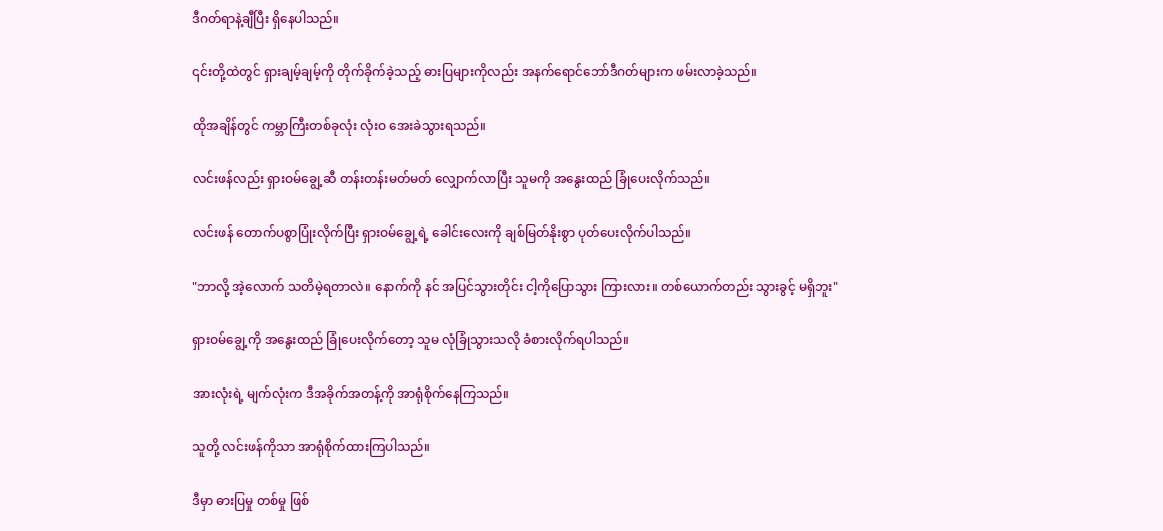ဒီဂတ်ရာနဲ့ချီပြီး ရှိနေပါသည်။

၎င်းတို့ထဲတွင် ရှားချမ့်ချမ့်ကို တိုက်ခိုက်ခဲ့သည့် ဓားပြများကိုလည်း အနက်ရောင်ဘော်ဒီဂတ်များက ဖမ်းလာခဲ့သည်။

ထိုအချိန်တွင် ကမ္ဘာကြီးတစ်ခုလုံး လုံးဝ အေးခဲသွားရသည်။

လင်းဖန်လည်း ရှားဝမ်ချွေ့ဆီ တန်းတန်းမတ်မတ် လျှောက်လာပြီး သူမကို အနွေးထည် ခြုံပေးလိုက်သည်။

လင်းဖန် တောက်ပစွာပြုံးလိုက်ပြီး ရှားဝမ်ချွေ့ရဲ့ ခေါင်းလေးကို ချစ်မြတ်နိုးစွာ ပုတ်ပေးလိုက်ပါသည်။

"ဘာလို့ အဲ့လောက် သတိမဲ့ရတာလဲ။ နောက်ကို နင် အပြင်သွားတိုင်း ငါ့ကိုပြောသွား ကြားလား။ တစ်ယောက်တည်း သွားခွင့် မရှိဘူး"

ရှားဝမ်ချွေ့ကို အနွေးထည် ခြုံပေးလိုက်တော့ သူမ လုံခြုံသွားသလို ခံစားလိုက်ရပါသည်။

အားလုံးရဲ့ မျက်လုံးက ဒီအခိုက်အတန့်ကို အာရုံစိုက်နေကြသည်။

သူတို့ လင်းဖန်ကိုသာ အာရုံစိုက်ထားကြပါသည်။

ဒီမှာ ဓားပြမှု တစ်မှု ဖြစ်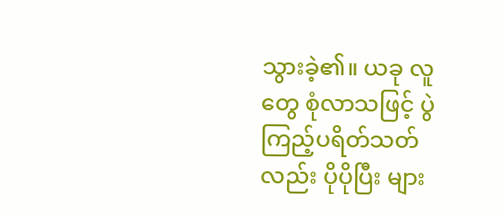သွားခဲ့၏။ ယခု လူတွေ စုံလာသဖြင့် ပွဲကြည့်ပရိတ်သတ်လည်း ပိုပိုပြီး များ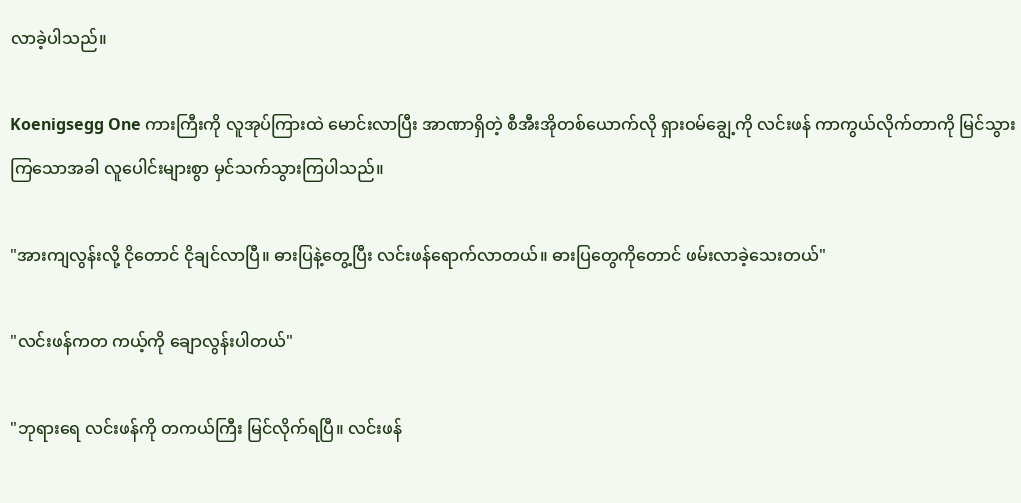လာခဲ့ပါသည်။

Koenigsegg One ကားကြီးကို လူအုပ်ကြားထဲ မောင်းလာပြီး အာဏာရှိတဲ့ စီအီးအိုတစ်ယောက်လို ရှားဝမ်ချွေ့ကို လင်းဖန် ကာကွယ်လိုက်တာကို မြင်သွားကြသောအခါ လူပေါင်းများစွာ မှင်သက်သွားကြပါသည်။

"အားကျလွန်းလို့ ငိုတောင် ငိုချင်လာပြီ။ ဓားပြနဲ့တွေ့ပြီး လင်းဖန်ရောက်လာတယ်။ ဓားပြတွေကိုတောင် ဖမ်းလာခဲ့သေးတယ်"

"လင်းဖန်ကတ ကယ့်ကို ချောလွန်းပါတယ်"

"ဘုရားရေ လင်းဖန်ကို တကယ်ကြီး မြင်လိုက်ရပြီ။ လင်းဖန်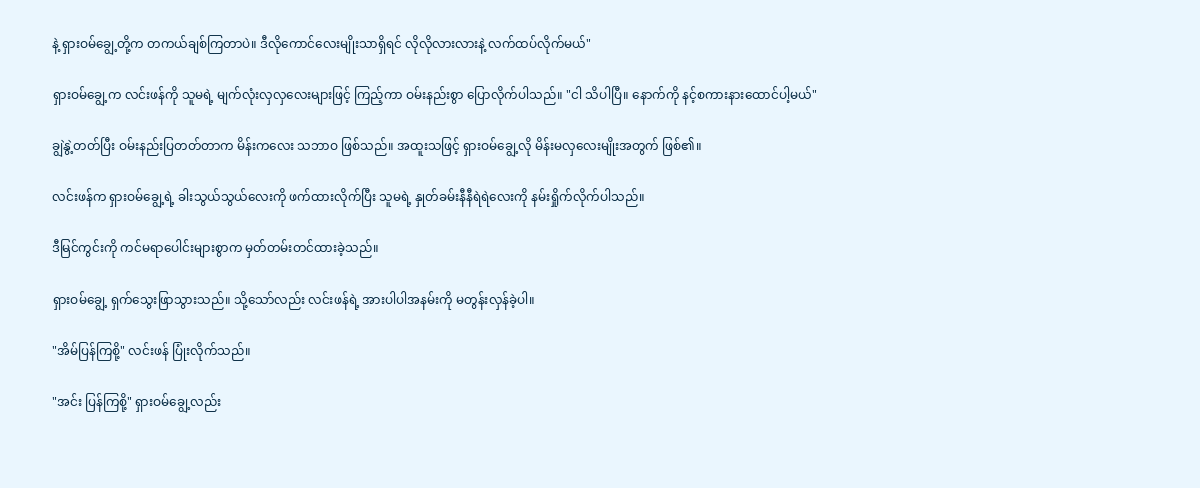နဲ့ ရှားဝမ်ချွေ့တို့က တကယ်ချစ်ကြတာပဲ။ ဒီလိုကောင်လေးမျိုးသာရှိရင် လိုလိုလားလားနဲ့ လက်ထပ်လိုက်မယ်"

ရှားဝမ်ချွေ့က လင်းဖန်ကို သူမရဲ့ မျက်လုံးလှလှလေးများဖြင့် ကြည့်ကာ ဝမ်းနည်းစွာ ပြောလိုက်ပါသည်။ "ငါ သိပါပြီ။ နောက်ကို နင့်စကားနားထောင်ပါ့မယ်"

ချွဲနွဲ့တတ်ပြီး ဝမ်းနည်းပြတတ်တာက မိန်းကလေး သဘာဝ ဖြစ်သည်။ အထူးသဖြင့် ရှားဝမ်ချွေ့လို မိန်းမလှလေးမျိုးအတွက် ဖြစ်၏။

လင်းဖန်က ရှားဝမ်ချွေ့ရဲ့ ခါးသွယ်သွယ်လေးကို ဖက်ထားလိုက်ပြီး သူမရဲ့ နှုတ်ခမ်းနီနီရဲရဲလေးကို နမ်းရှိုက်လိုက်ပါသည်။

ဒီမြင်ကွင်းကို ကင်မရာပေါင်းများစွာက မှတ်တမ်းတင်ထားခဲ့သည်။

ရှားဝမ်ချွေ့ ရှက်သွေးဖြာသွားသည်။ သို့သော်လည်း လင်းဖန်ရဲ့ အားပါပါအနမ်းကို မတွန်းလှန်ခဲ့ပါ။

"အိမ်ပြန်ကြစို့" လင်းဖန် ပြုံးလိုက်သည်။

"အင်း ပြန်ကြစို့" ရှားဝမ်ချွေ့လည်း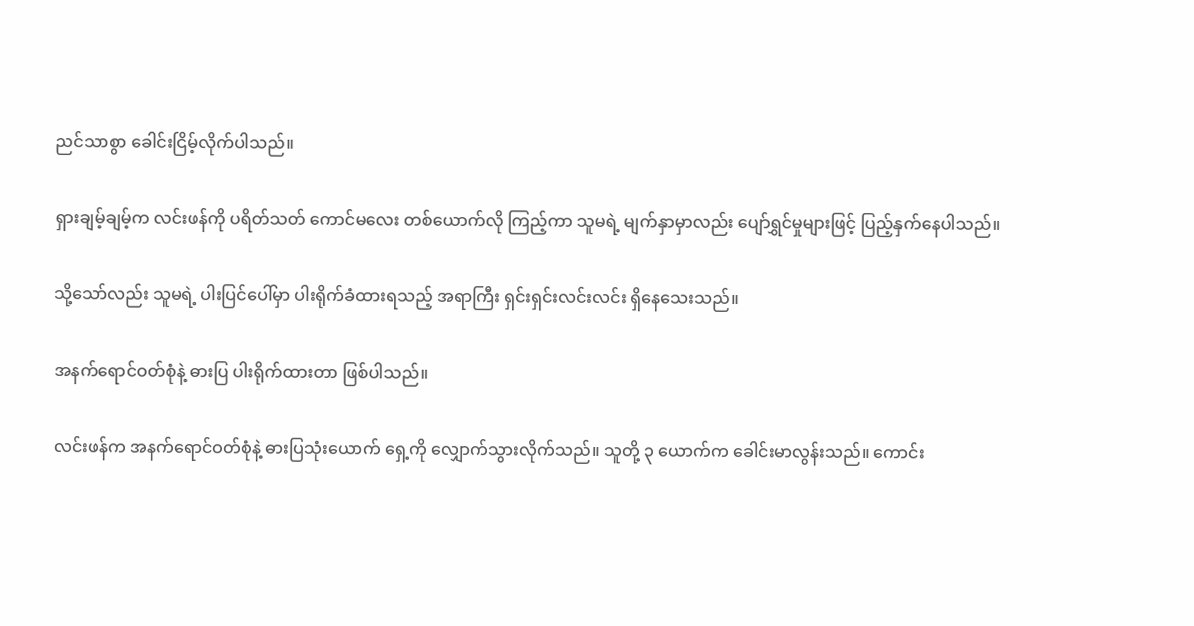ညင်သာစွာ ခေါင်းငြိမ့်လိုက်ပါသည်။

ရှားချမ့်ချမ့်က လင်းဖန်ကို ပရိတ်သတ် ကောင်မလေး တစ်ယောက်လို ကြည့်ကာ သူမရဲ့ မျက်နှာမှာလည်း ပျော်ရွှင်မှုများဖြင့် ပြည့်နှက်နေပါသည်။

သို့သော်လည်း သူမရဲ့ ပါးပြင်ပေါ်မှာ ပါးရိုက်ခံထားရသည့် အရာကြီး ရှင်းရှင်းလင်းလင်း ရှိနေသေးသည်။

အနက်ရောင်ဝတ်စုံနဲ့ ဓားပြ ပါးရိုက်ထားတာ ဖြစ်ပါသည်။

လင်းဖန်က အနက်ရောင်ဝတ်စုံနဲ့ ဓားပြသုံးယောက် ရှေ့ကို လျှောက်သွားလိုက်သည်။ သူတို့ ၃ ယောက်က ခေါင်းမာလွန်းသည်။ ကောင်း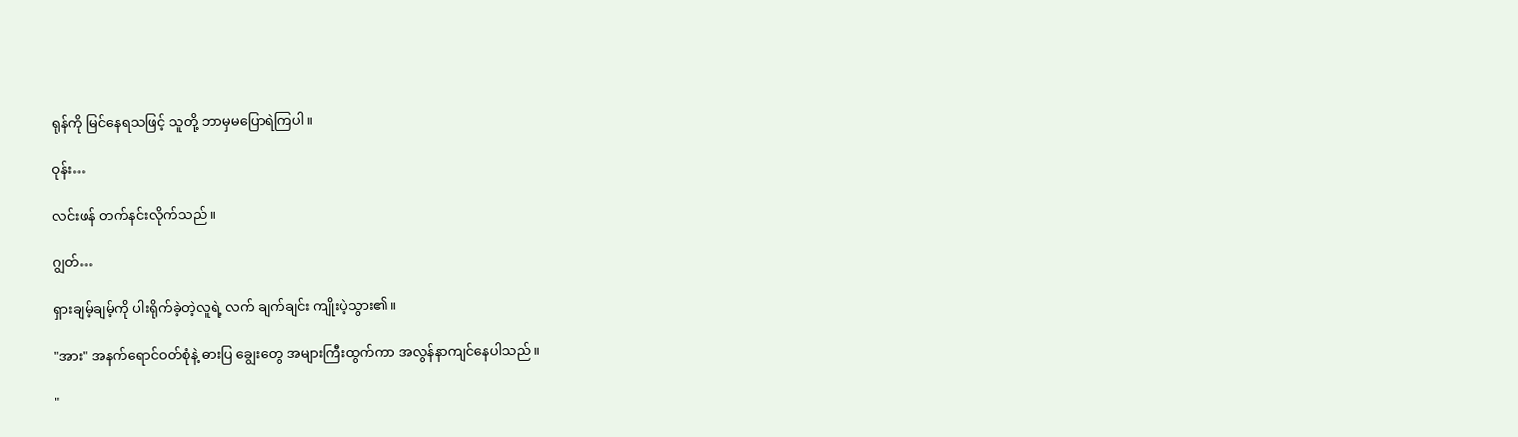ရုန်ကို မြင်နေရသဖြင့် သူတို့ ဘာမှမပြောရဲကြပါ။

ဝုန်း…

လင်းဖန် တက်နင်းလိုက်သည်။

ဂျွတ်…

ရှားချမ့်ချမ့်ကို ပါးရိုက်ခဲ့တဲ့လူရဲ့ လက် ချက်ချင်း ကျိုးပဲ့သွား၏။

"အား" အနက်ရောင်ဝတ်စုံနဲ့ ဓားပြ ချွေးတွေ အများကြီးထွက်ကာ အလွန်နာကျင်နေပါသည်။

"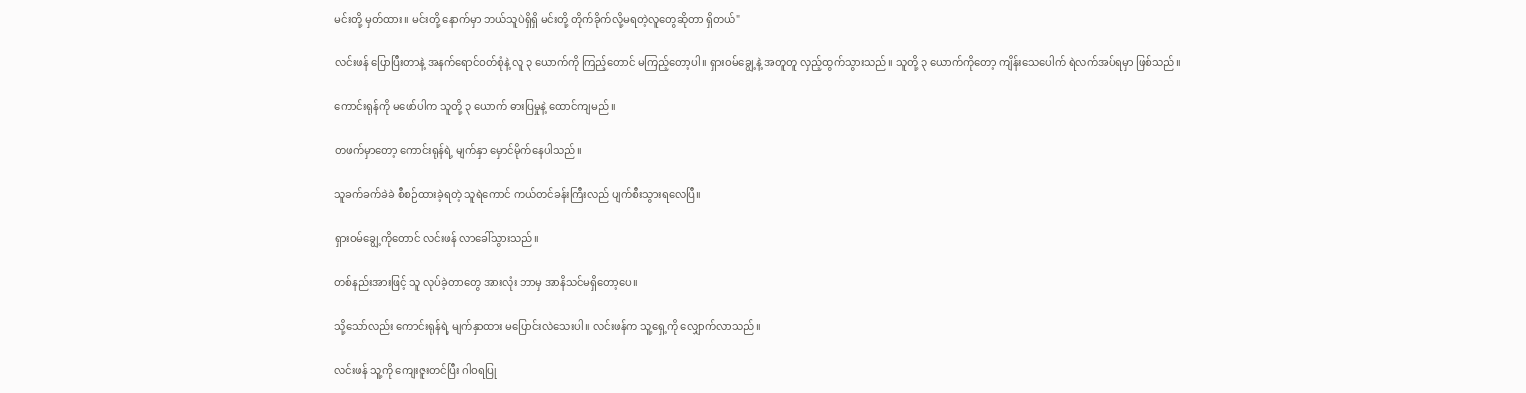မင်းတို့ မှတ်ထား။ မင်းတို့ နောက်မှာ ဘယ်သူပဲရှိရှိ မင်းတို့ တိုက်ခိုက်လို့မရတဲ့လူတွေဆိုတာ ရှိတယ်"

လင်းဖန် ပြောပြီးတာနဲ့ အနက်ရောင်ဝတ်စုံနဲ့ လူ ၃ ယောက်ကို ကြည့်တောင် မကြည့်တော့ပါ။ ရှားဝမ်ချွေ့နဲ့ အတူတူ လှည့်ထွက်သွားသည်။ သူတို့ ၃ ယောက်ကိုတော့ ကျိန်းသေပေါက် ရဲလက်အပ်ရမှာ ဖြစ်သည်။

ကောင်းရုန်ကို မဖော်ပါက သူတို့ ၃ ယောက် ဓားပြမှုနဲ့ ထောင်ကျမည်။

တဖက်မှာတော့ ကောင်းရုန်ရဲ့ မျက်နှာ မှောင်မိုက်နေပါသည်။

သူခက်ခက်ခဲခဲ စီစဉ်ထားခဲ့ရတဲ့ သူရဲကောင် ကယ်တင်ခန်းကြီးလည် ပျက်စီးသွားရလေပြီ။

ရှားဝမ်ချွေ့ကိုတောင် လင်းဖန် လာခေါ်သွားသည်။

တစ်နည်းအားဖြင့် သူ လုပ်ခဲ့တာတွေ အားလုံး ဘာမှ အာနိသင်မရှိတော့ပေ။

သို့သော်လည်း ကောင်းရုန်ရဲ့ မျက်နှာထား မပြောင်းလဲသေးပါ။ လင်းဖန်က သူ့ရှေ့ကို လျှောက်လာသည်။

လင်းဖန် သူ့ကို ကျေးဇူးတင်ပြီး ဂါဝရပြု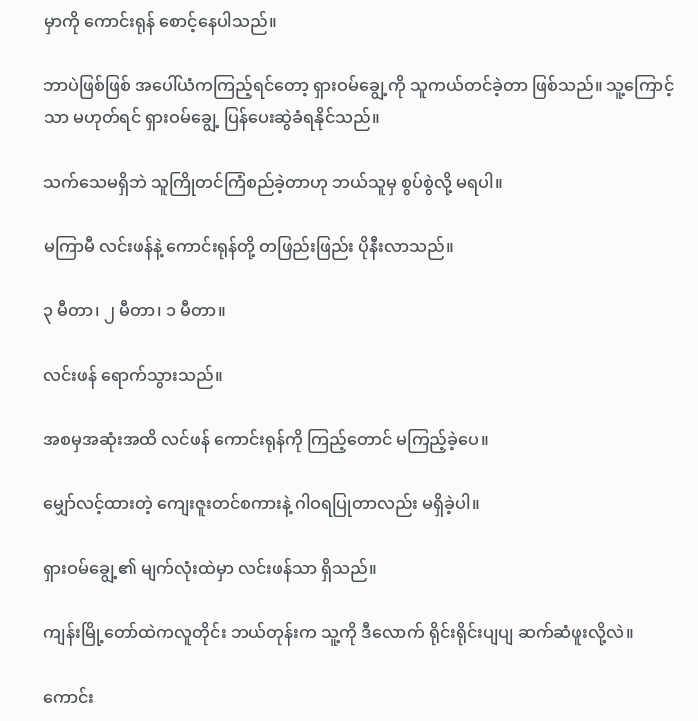မှာကို ကောင်းရုန် စောင့်နေပါသည်။

ဘာပဲဖြစ်ဖြစ် အပေါ်ယံကကြည့်ရင်တော့ ရှားဝမ်ချွေ့ကို သူကယ်တင်ခဲ့တာ ဖြစ်သည်။ သူ့ကြောင့်သာ မဟုတ်ရင် ရှားဝမ်ချွေ့ ပြန်ပေးဆွဲခံရနိုင်သည်။

သက်သေမရှိဘဲ သူကြိုတင်ကြံစည်ခဲ့တာဟု ဘယ်သူမှ စွပ်စွဲလို့ မရပါ။

မကြာမီ လင်းဖန်နဲ့ ကောင်းရုန်တို့ တဖြည်းဖြည်း ပိုနီးလာသည်။

၃ မီတာ၊ ၂ မီတာ၊ ၁ မီတာ။

လင်းဖန် ရောက်သွားသည်။

အစမှအဆုံးအထိ လင်ဖန် ကောင်းရုန်ကို ကြည့်တောင် မကြည့်ခဲ့ပေ။

မျှော်လင့်ထားတဲ့ ကျေးဇူးတင်စကားနဲ့ ဂါဝရပြုတာလည်း မရှိခဲ့ပါ။

ရှားဝမ်ချွေ့၏ မျက်လုံးထဲမှာ လင်းဖန်သာ ရှိသည်။

ကျန်းမြို့တော်ထဲကလူတိုင်း ဘယ်တုန်းက သူ့ကို ဒီလောက် ရိုင်းရိုင်းပျပျ ဆက်ဆံဖူးလို့လဲ။

ကောင်း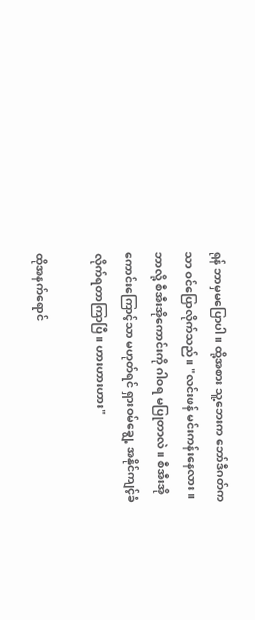ရုန် ဘာမှမပြောပါ။ ထို့အစား သူ့ဘေးက ဘော်ဒီဂတ်ကသာ ဝင်ပြောလိုက်သည်။ "လင်းဖန် မင်းကန်းနေလား။ ဘာလို့ စီအီးအိုကောင်းကို ဂါဝရ မပြုတာလဲ။ စီအီးအိုကောင်းကြောင့်သာ မဟုတ်ရင် ရှားဝမ်ချွေ့ အနိုင်ကျင့်ခံလိုက်ရတာကြာပြီ။ ဟားဟားဟား"

ထိုအနက်ရောင်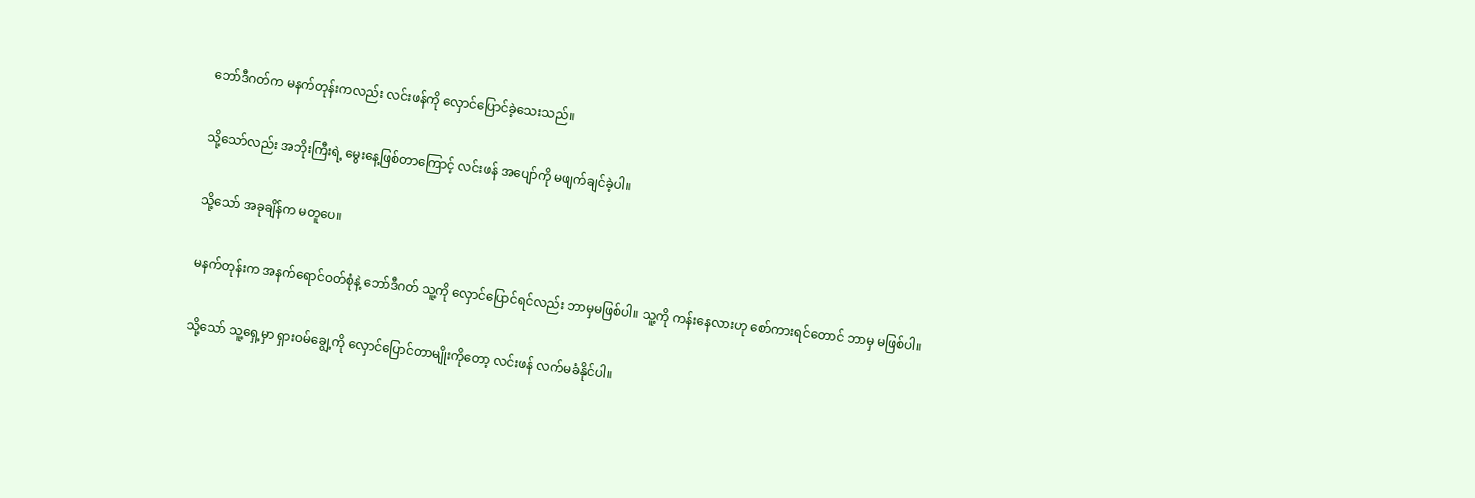ဘော်ဒီဂတ်က မနက်တုန်းကလည်း လင်းဖန်ကို လှောင်ပြောင်ခဲ့သေးသည်။

သို့သော်လည်း အဘိုးကြီးရဲ့ မွေးနေ့ဖြစ်တာကြောင့် လင်းဖန် အပျော်ကို မဖျက်ချင်ခဲ့ပါ။

သို့သော် အခုချိန်က မတူပေ။

မနက်တုန်းက အနက်ရောင်ဝတ်စုံနဲ့ ဘော်ဒီဂတ် သူ့ကို လှောင်ပြောင်ရင်လည်း ဘာမှမဖြစ်ပါ။ သူ့ကို ကန်းနေလားဟု စော်ကားရင်တောင် ဘာမှ မဖြစ်ပါ။

သို့သော် သူ့ရှေ့မှာ ရှားဝမ်ချွေ့ကို လှောင်ပြောင်တာမျိုးကိုတော့ လင်းဖန် လက်မခံနိုင်ပါ။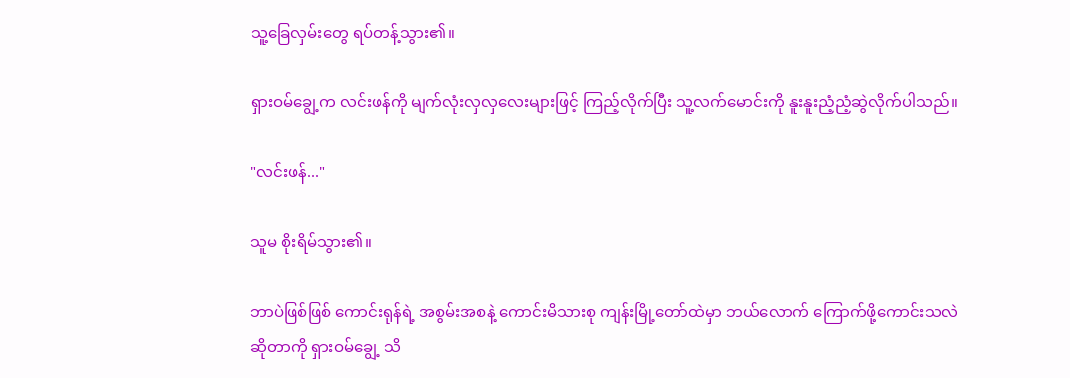သူ့ခြေလှမ်းတွေ ရပ်တန့်သွား၏။

ရှားဝမ်ချွေ့က လင်းဖန်ကို မျက်လုံးလှလှလေးများဖြင့် ကြည့်လိုက်ပြီး သူ့လက်မောင်းကို နူးနူးညံ့ညံ့ဆွဲလိုက်ပါသည်။

"လင်းဖန်..."

သူမ စိုးရိမ်သွား၏။

ဘာပဲဖြစ်ဖြစ် ကောင်းရုန်ရဲ့ အစွမ်းအစနဲ့ ကောင်းမိသားစု ကျန်းမြို့တော်ထဲမှာ ဘယ်လောက် ကြောက်ဖို့ကောင်းသလဲဆိုတာကို ရှားဝမ်ချွေ့ သိ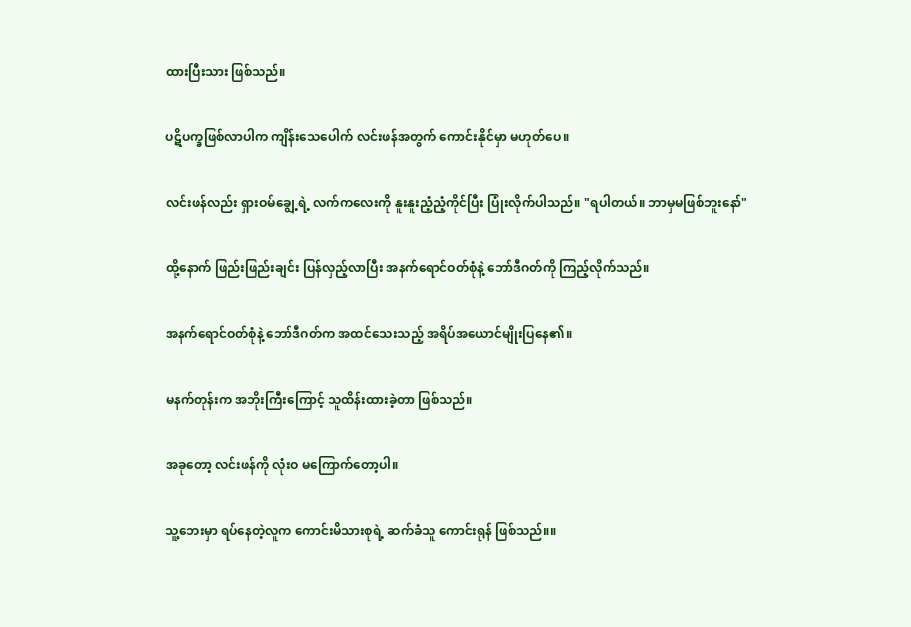ထားပြီးသား ဖြစ်သည်။

ပဋိပက္ခဖြစ်လာပါက ကျိန်းသေပေါက် လင်းဖန်အတွက် ကောင်းနိုင်မှာ မဟုတ်ပေ။

လင်းဖန်လည်း ရှားဝမ်ချွေ့ရဲ့ လက်ကလေးကို နူးနူးညံ့ညံ့ကိုင်ပြီး ပြုံးလိုက်ပါသည်။ "ရပါတယ်။ ဘာမှမဖြစ်ဘူးနော်"

ထို့နောက် ဖြည်းဖြည်းချင်း ပြန်လှည့်လာပြီး အနက်ရောင်ဝတ်စုံနဲ့ ဘော်ဒီဂတ်ကို ကြည့်လိုက်သည်။

အနက်ရောင်ဝတ်စုံနဲ့ ဘော်ဒီဂတ်က အထင်သေးသည့် အရိပ်အယောင်မျိုးပြနေ၏။

မနက်တုန်းက အဘိုးကြီးကြောင့် သူထိန်းထားခဲ့တာ ဖြစ်သည်။

အခုတော့ လင်းဖန်ကို လုံးဝ မကြောက်တော့ပါ။

သူ့ဘေးမှာ ရပ်နေတဲ့လူက ကောင်းမိသားစုရဲ့ ဆက်ခံသူ ကောင်းရုန် ဖြစ်သည်။။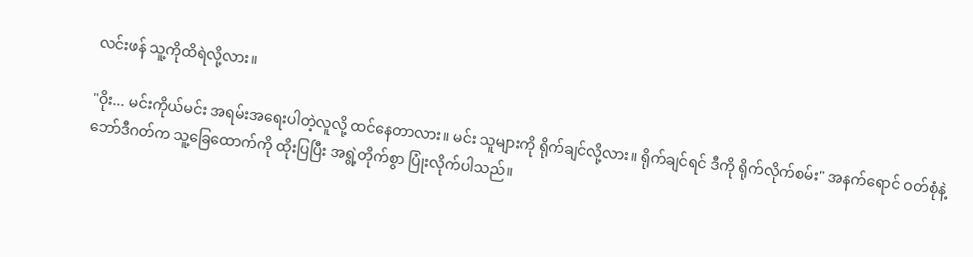လင်းဖန် သူ့ကိုထိရဲလို့လား။

"ဝိုး... မင်းကိုယ်မင်း အရမ်းအရေးပါတဲ့လူလို့ ထင်နေတာလား။ မင်း သူများကို ရိုက်ချင်လို့လား။ ရိုက်ချင်ရင် ဒီကို ရိုက်လိုက်စမ်း" အနက်ရောင် ဝတ်စုံနဲ့ ဘော်ဒီဂတ်က သူ့ခြေထောက်ကို ထိုးပြပြီး အရွဲ့တိုက်စွာ ပြုံးလိုက်ပါသည်။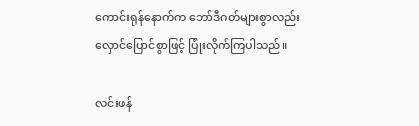ကောင်းရုန်နောက်က ဘော်ဒီဂတ်များစွာလည်း လှောင်ပြောင်စွာဖြင့် ပြုံးလိုက်ကြပါသည်။

လင်းဖန်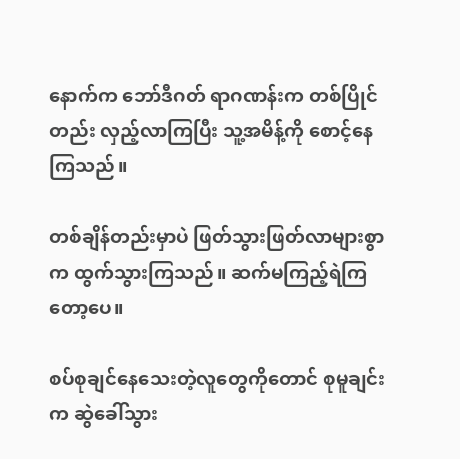နောက်က ဘော်ဒီဂတ် ရာဂဏန်းက တစ်ပြိုင်တည်း လှည့်လာကြပြီး သူ့အမိန့်ကို စောင့်နေကြသည်။

တစ်ချိန်တည်းမှာပဲ ဖြတ်သွားဖြတ်လာများစွာက ထွက်သွားကြသည်။ ဆက်မကြည့်ရဲကြတော့ပေ။

စပ်စုချင်နေသေးတဲ့လူတွေကိုတောင် စုမူချင်းက ဆွဲခေါ်သွား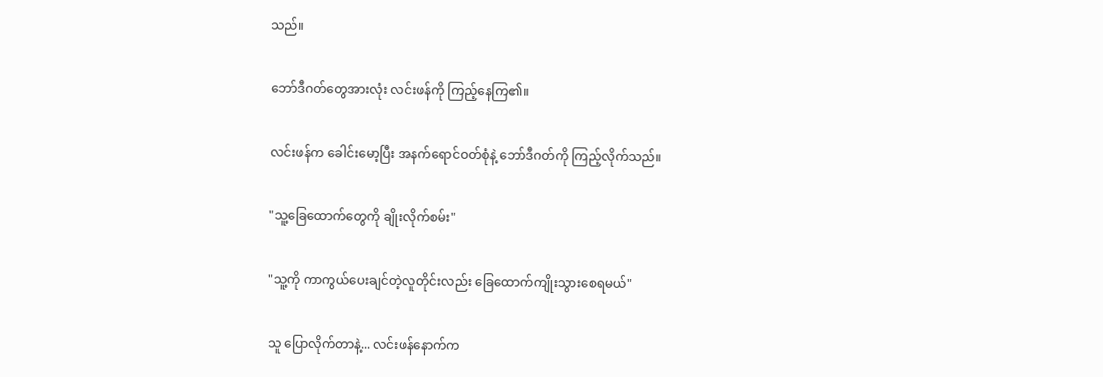သည်။

ဘော်ဒီဂတ်တွေအားလုံး လင်းဖန်ကို ကြည့်နေကြ၏။

လင်းဖန်က ခေါင်းမော့ပြီး အနက်ရောင်ဝတ်စုံနဲ့ ဘော်ဒီဂတ်ကို ကြည့်လိုက်သည်။

"သူ့ခြေထောက်တွေကို ချိုးလိုက်စမ်း"

"သူ့ကို ကာကွယ်ပေးချင်တဲ့လူတိုင်းလည်း ခြေထောက်ကျိုးသွားစေရမယ်"

သူ ပြောလိုက်တာနဲ့... လင်းဖန်နောက်က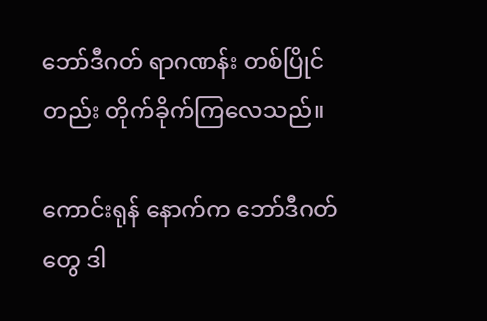ဘော်ဒီဂတ် ရာဂဏန်း တစ်ပြိုင်တည်း တိုက်ခိုက်ကြလေသည်။

ကောင်းရုန် နောက်က ဘော်ဒီဂတ်တွေ ဒါ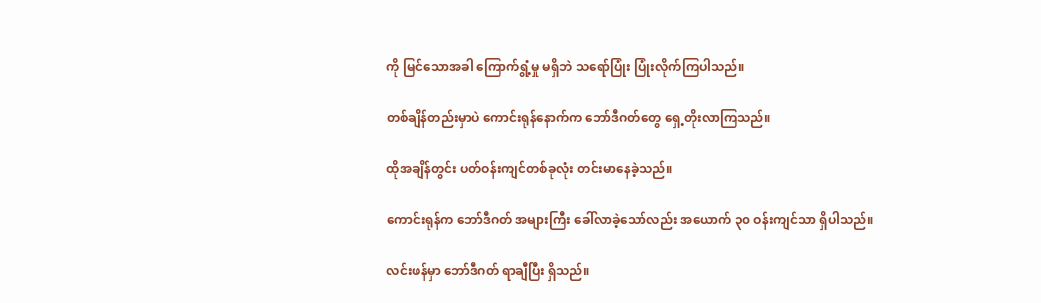ကို မြင်သောအခါ ကြောက်ရွံ့မှု မရှိဘဲ သရော်ပြုံး ပြုံးလိုက်ကြပါသည်။

တစ်ချိန်တည်းမှာပဲ ကောင်းရုန်နောက်က ဘော်ဒီဂတ်တွေ ရှေ့တိုးလာကြသည်။

ထိုအချိန်တွင်း ပတ်ဝန်းကျင်တစ်ခုလုံး တင်းမာနေခဲ့သည်။

ကောင်းရုန်က ဘော်ဒီဂတ် အများကြီး ခေါ်လာခဲ့သော်လည်း အယောက် ၃၀ ဝန်းကျင်သာ ရှိပါသည်။

လင်းဖန်မှာ ဘော်ဒီဂတ် ရာချီပြီး ရှိသည်။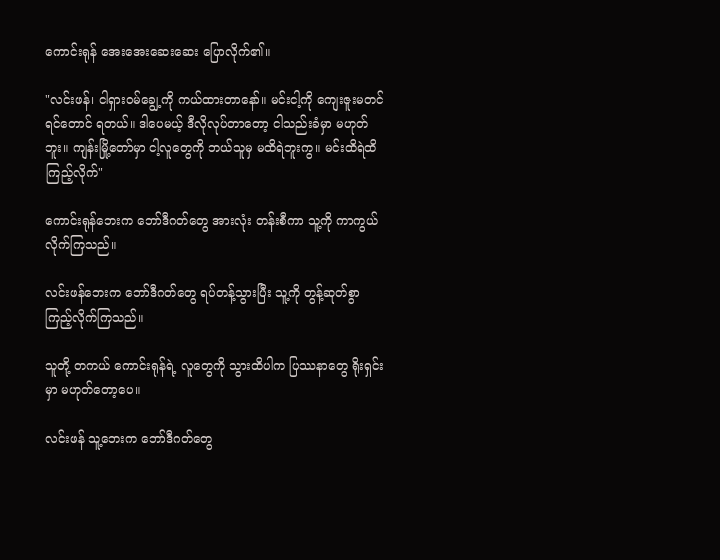ကောင်းရုန် အေးအေးဆေးဆေး ပြောလိုက်၏။

"လင်းဖန်၊ ငါရှားဝမ်ချွေ့ကို ကယ်ထားတာနော်။ မင်းငါ့ကို ကျေးဇူးမတင်ရင်တောင် ရတယ်။ ဒါပေမယ့် ဒီလိုလုပ်တာတော့ ငါသည်းခံမှာ မဟုတ်ဘူး။ ကျန်းမြို့တော်မှာ ငါ့လူတွေကို ဘယ်သူမှ မထိရဲဘူးကွ။ မင်းထိရဲထိကြည့်လိုက်"

ကောင်းရုန်ဘေးက ဘော်ဒီဂတ်တွေ အားလုံး တန်းစီကာ သူ့ကို ကာကွယ်လိုက်ကြသည်။

လင်းဖန်ဘေးက ဘော်ဒီဂတ်တွေ ရပ်တန့်သွားပြီး သူ့ကို တွန့်ဆုတ်စွာ ကြည့်လိုက်ကြသည်။

သူတို့ တကယ် ကောင်းရုန်ရဲ့ လူတွေကို သွားထိပါက ပြဿနာတွေ ရိုးရှင်းမှာ မဟုတ်တော့ပေ။

လင်းဖန် သူ့ဘေးက ဘော်ဒီဂတ်တွေ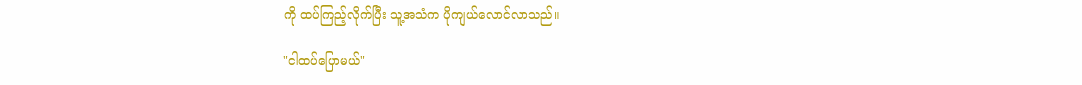ကို ထပ်ကြည့်လိုက်ပြီး သူ့အသံက ပိုကျယ်လောင်လာသည်။

"ငါထပ်ပြောမယ်"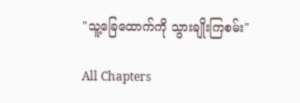"သူ့ခြေထောက်ကို သွားချိုးကြစမ်း"

All Chapters